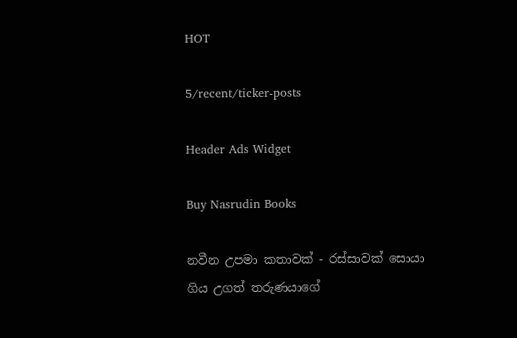HOT

5/recent/ticker-posts

Header Ads Widget

Buy Nasrudin Books

නවීන උපමා කතාවක් - රස්සාවක් සොයා ගිය උගත් තරුණයාගේ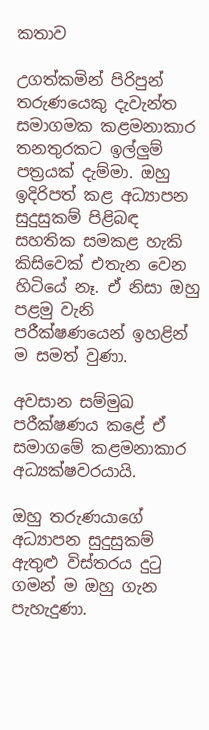කතාව

උගත්කමින් පිරිපුන් තරුණයෙකු දැවැන්ත සමාගමක කළමනාකාර තනතුරකට ඉල්ලුම් පත්‍රයක් දැම්මා. ඔහු ඉදිරිපත් කළ අධ්‍යාපන සුදුසුකම් පිළිබඳ සහතික සමකළ හැකි කිසිවෙක් එතැන වෙන හිටියේ නෑ. ඒ නිසා ඔහු පළමු වැනි පරීක්ෂණයෙන් ඉහළින් ම සමත් වුණා.

අවසාන සම්මුඛ පරීක්ෂණය කළේ ඒ සමාගමේ කළමනාකාර අධ්‍යක්ෂවරයායි.

ඔහු තරුණයාගේ අධ්‍යාපන සුදුසුකම් ඇතුළු විස්තරය දුටු ගමන් ම ඔහු ගැන පැහැදුණා.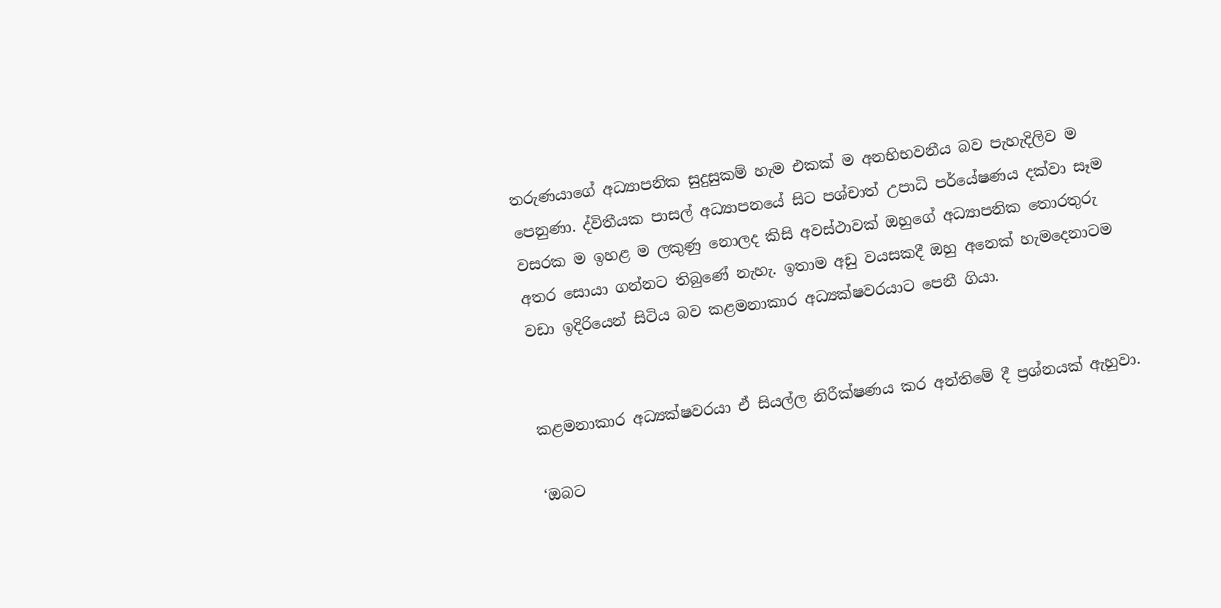තරුණයාගේ අධ්‍යාපනික සුදුසුකම් හැම එකක් ම අනභිභවනීය බව පැහැදිලිව ම පෙනුණා. ද්විතීයක පාසල් අධ්‍යාපනයේ සිට පශ්චාත් උපාධි පර්යේෂණය දක්වා සෑම වසරක ම ඉහළ ම ලකුණු නොලද කිසි අවස්ථාවක් ඔහුගේ අධ්‍යාපනික තොරතුරු අතර සොයා ගන්නට තිබුණේ නැහැ. ඉතාම අඩු වයසකදී ඔහු අනෙක් හැමදෙනාටම වඩා ඉදිරියෙන් සිටිය බව කළමනාකාර අධ්‍යක්ෂවරයාට පෙනී ගියා.


කළමනාකාර අධ්‍යක්ෂවරයා ඒ සියල්ල නිරීක්ෂණය කර අන්තිමේ දී ප්‍රශ්නයක් ඇහුවා.

‘ඔබට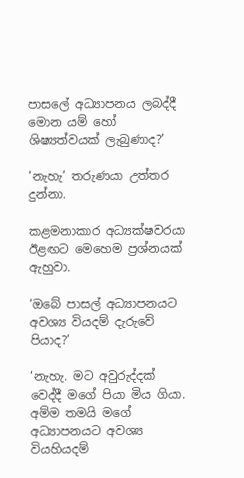පාසලේ අධ්‍යාපනය ලබද්දී මොන යම් හෝ ශිෂ්‍යත්වයක් ලැබුණාද?’

‘නැහැ’ තරුණයා උත්තර දුන්නා.

කළමනාකාර අධ්‍යක්ෂවරයා ඊළඟට මෙහෙම ප්‍රශ්නයක් ඇහුවා.

‘ඔබේ පාසල් අධ්‍යාපනයට අවශ්‍ය වියදම් දැරුවේ පියාද?’

‘නැහැ. මට අවුරුද්දක් වෙද්දී මගේ පියා මිය ගියා. අම්ම තමයි මගේ අධ්‍යාපනයට අවශ්‍ය වියහියදම්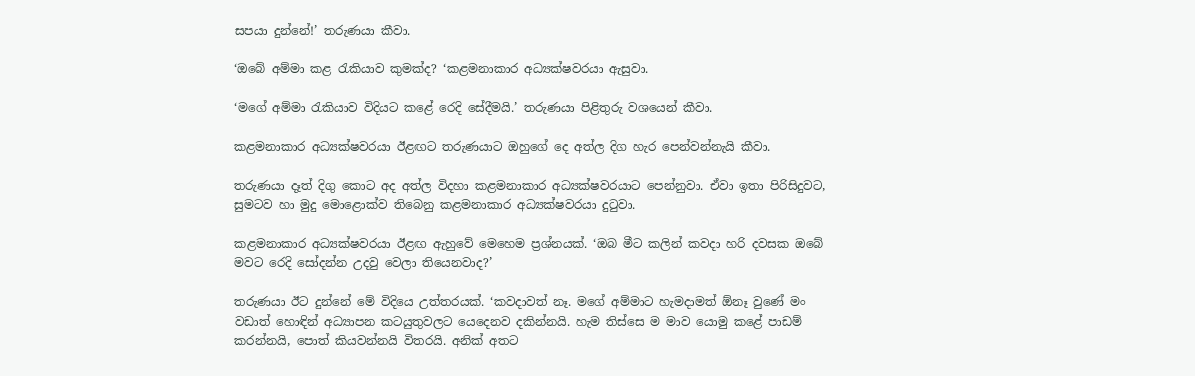සපයා දුන්නේ!’ තරුණයා කීවා.

‘ඔබේ අම්මා කළ රැකියාව කුමක්ද? ‘කළමනාකාර අධ්‍යක්ෂවරයා ඇසුවා.

‘මගේ අම්මා රැකියාව විදියට කළේ රෙදි සේදීමයි.’ තරුණයා පිළිතුරු වශයෙන් කීවා.

කළමනාකාර අධ්‍යක්ෂවරයා ඊළඟට තරුණයාට ඔහුගේ දෙ අත්ල දිග හැර පෙන්වන්නැයි කීවා.

තරුණයා දෑත් දිගු කොට අද අත්ල විදහා කළමනාකාර අධ්‍යක්ෂවරයාට පෙන්නුවා. ඒවා ඉතා පිරිසිදුවට, සුමටව හා මුදු මොළොක්ව තිබෙනු කළමනාකාර අධ්‍යක්ෂවරයා දුටුවා.

කළමනාකාර අධ්‍යක්ෂවරයා ඊළඟ ඇහුවේ මෙහෙම ප්‍රශ්නයක්. ‘ඔබ මීට කලින් කවදා හරි දවසක ඔබේ මවට රෙදි සෝදන්න උදවු වෙලා තියෙනවාද?’

තරුණයා ඊට දුන්නේ මේ විදියෙ උත්තරයක්. ‘කවදාවත් නෑ. මගේ අම්මාට හැමදාමත් ඕනෑ වුණේ මං වඩාත් හොඳින් අධ්‍යාපන කටයුතුවලට යෙදෙනව දකින්නයි. හැම තිස්සෙ ම මාව යොමු කළේ පාඩම් කරන්නයි, පොත් කියවන්නයි විතරයි. අනික් අතට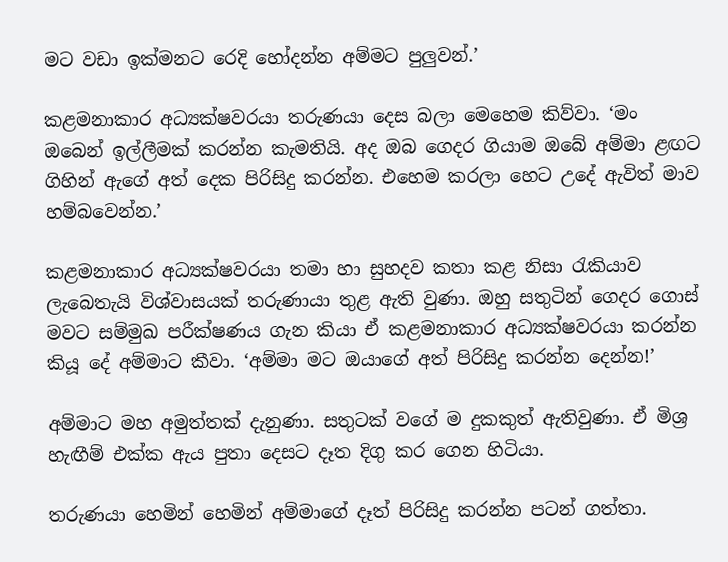මට වඩා ඉක්මනට රෙදි හෝදන්න අම්මට පුලුවන්.’

කළමනාකාර අධ්‍යක්ෂවරයා තරුණයා දෙස බලා මෙහෙම කිව්වා. ‘මං ඔබෙන් ඉල්ලීමක් කරන්න කැමතියි. අද ඔබ ගෙදර ගියාම ඔබේ අම්මා ළඟට ගිහින් ඇගේ අත් දෙක පිරිසිදු කරන්න. එහෙම කරලා හෙට උදේ ඇවිත් මාව හම්බවෙන්න.’

කළමනාකාර අධ්‍යක්ෂවරයා තමා හා සුහදව කතා කළ නිසා රැකියාව ලැබෙතැයි විශ්වාසයක් තරුණායා තුළ ඇති වුණා. ඔහු සතුටින් ගෙදර ගොස් මවට සම්මුඛ පරීක්ෂණය ගැන කියා ඒ කළමනාකාර අධ්‍යක්ෂවරයා කරන්න කියූ දේ අම්මාට කීවා. ‘අම්මා මට ඔයාගේ අත් පිරිසිදු කරන්න දෙන්න!’

අම්මාට මහ අමුත්තක් දැනුණා. සතුටක් වගේ ම දුකකුත් ඇතිවුණා. ඒ මිශ්‍ර හැඟීම් එක්ක ඇය පුතා දෙසට දෑත දිගු කර ගෙන හිටියා.

තරුණයා හෙමින් හෙමින් අම්මාගේ දෑත් පිරිසිදු කරන්න පටන් ගත්තා.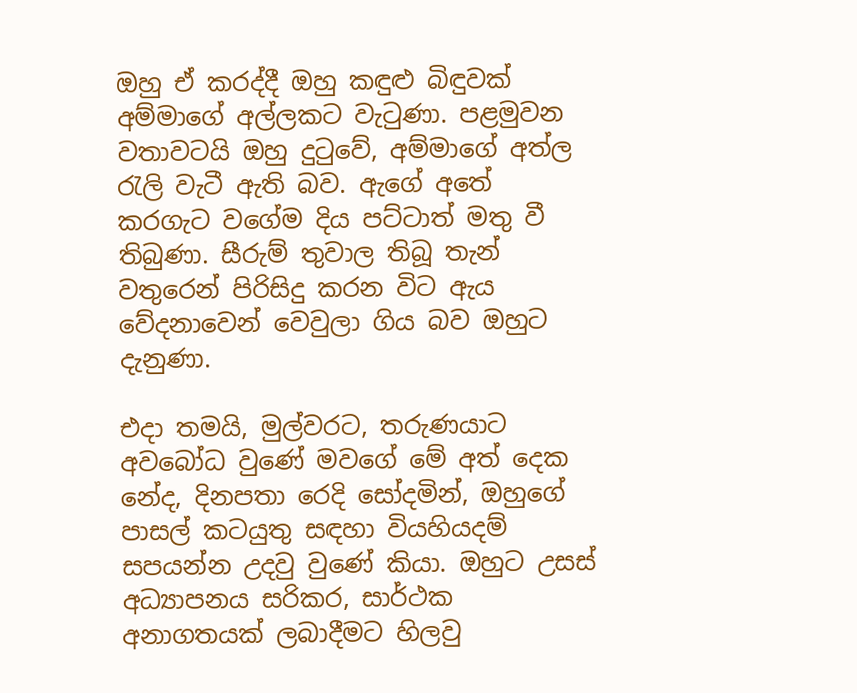ඔහු ඒ කරද්දී ඔහු කඳුළු බිඳුවක් අම්මාගේ අල්ලකට වැටුණා. පළමුවන වතාවටයි ඔහු දුටුවේ, අම්මාගේ අත්ල රැලි වැටී ඇති බව. ඇගේ අතේ කරගැට වගේම දිය පට්ටාත් මතු වී තිබුණා. සීරුම් තුවාල තිබූ තැන් වතුරෙන් පිරිසිදු කරන විට ඇය වේදනාවෙන් වෙවුලා ගිය බව ඔහුට දැනුණා.

එදා තමයි, මුල්වරට, තරුණයාට අවබෝධ වුණේ මවගේ මේ අත් දෙක නේද, දිනපතා රෙදි සෝදමින්, ඔහුගේ පාසල් කටයුතු සඳහා වියහියදම් සපයන්න උදවු වුණේ කියා. ඔහුට උසස් අධ්‍යාපනය සරිකර, සාර්ථක අනාගතයක් ලබාදීමට හිලවු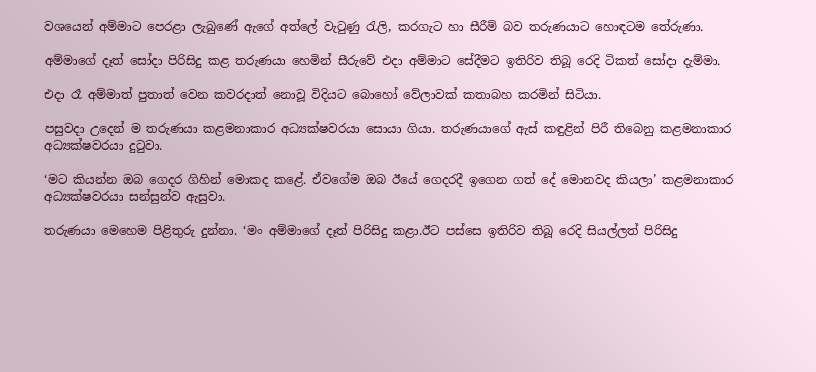වශයෙන් අම්මාට පෙරළා ලැබු‍ණේ ඇගේ අත්ලේ වැටුණු රැලි, කරගැට හා සීරීම් බව තරුණයාට හොඳටම තේරුණා.

අම්මාගේ දෑත් සෝදා පිරිසිදු කළ තරුණයා හෙමින් සීරුවේ එදා අම්මාට සේදීමට ඉතිරිව තිබූ රෙදි ටිකත් සෝදා දැම්මා.

එදා රෑ අම්මාත් පුතාත් වෙන කවරදාත් නොවූ විදියට බොහෝ වේලාවක් කතාබහ කරමින් සිටියා.

පසුවදා උදෙන් ම තරුණයා කළමනාකාර අධ්‍යක්ෂවරයා සොයා ගියා. තරුණයාගේ ඇස් කඳුළින් පිරී තිබෙනු කළමනාකාර අධ්‍යක්ෂවරයා දුටුවා.

‘මට කියන්න ඔබ ගෙදර ගිහින් මොකද කළේ. ඒවගේම ඔබ ඊයේ ගෙදරදී ඉගෙන ගත් දේ මොනවද කියලා’ කළමනාකාර අධ්‍යක්ෂවරයා සන්සුන්ව ඇසුවා.

තරුණයා මෙහෙම පිළිතුරු දුන්නා. ‘මං අම්මාගේ දෑත් පිරිසිදු කළා.ඊට පස්සෙ ඉතිරිව තිබූ රෙදි සියල්ලත් පිරිසිදු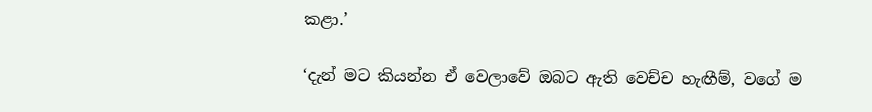කළා.’

‘දැන් මට කියන්න ඒ වෙලාවේ ඔබට ඇති වෙච්ච හැඟීම්, වගේ ම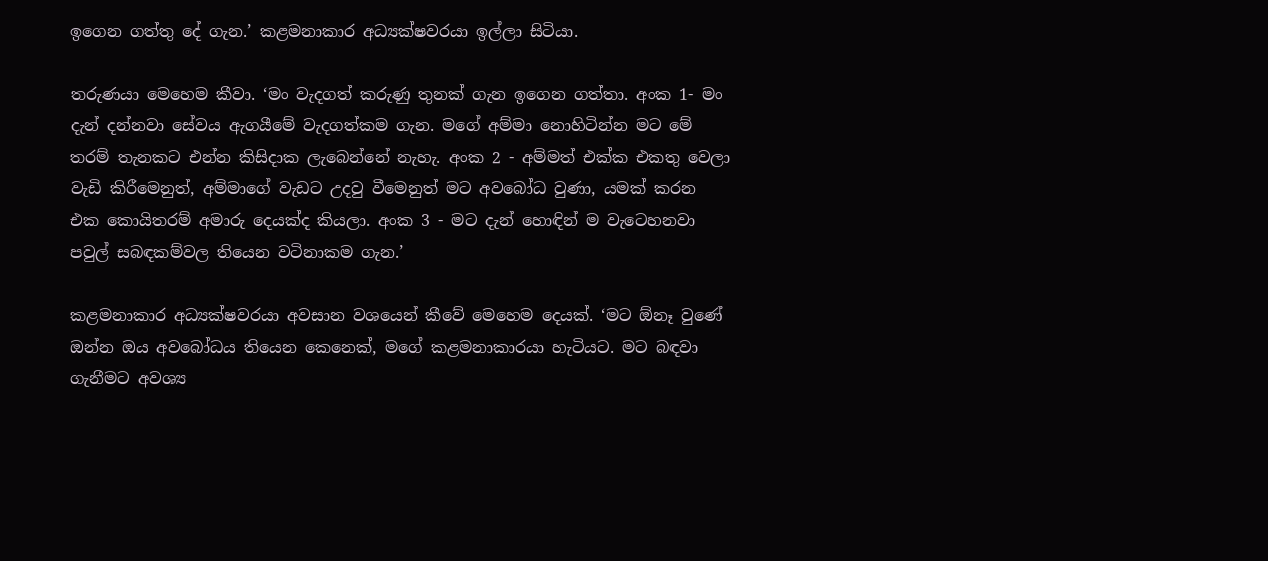ඉගෙන ගත්තු දේ ගැන.’ කළමනාකාර අධ්‍යක්ෂවරයා ඉල්ලා සිටියා.

තරුණයා මෙහෙම කීවා. ‘මං වැදගත් කරුණු තුනක් ගැන ඉගෙන ගත්තා. අංක 1- මං දැන් දන්නවා සේවය ඇගයීමේ වැදගත්කම ගැන. මගේ අම්මා නොහිටින්න මට මේ තරම් තැනකට එන්න කිසිදාක ලැබෙන්නේ නැහැ. අංක 2 - අම්මත් එක්ක එකතු වෙලා වැඩි කිරීමෙනුත්, අම්මාගේ වැඩට උදවු වීමෙනුත් මට අවබෝධ වුණා, යමක් කරන එක කොයිතරම් අමාරු දෙයක්ද කියලා. අංක 3 - මට දැන් හොඳින් ම වැට‍ෙහනවා පවුල් සබඳකම්වල තියෙන වටිනාකම ගැන.’

කළමනාකාර අධ්‍යක්ෂවරයා අවසාන වශයෙන් කීවේ මෙහෙම දෙයක්. ‘මට ඕනෑ වුණේ ඔන්න ඔය අවබෝධය තියෙන කෙනෙක්, මගේ කළමනාකාරයා හැටියට. මට ‍බඳවා ගැනීමට අවශ්‍ය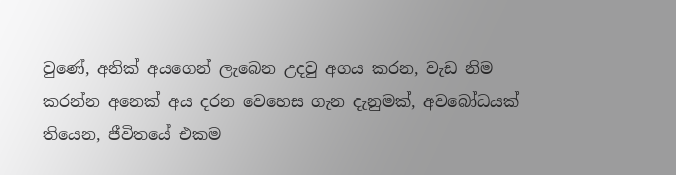වුණේ, අනික් අයගෙන් ලැබෙන උදවු අගය කරන, වැඩ නිම කරන්න අනෙක් අය දරන වෙහෙස ගැන දැනුමක්, අවබෝධයක් තියෙන, ජීවිතයේ එකම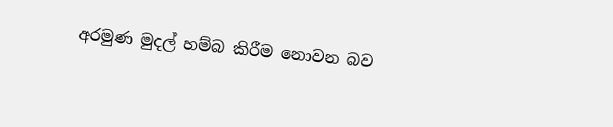අරමුණ මුදල් හම්බ කිරීම නොවන බව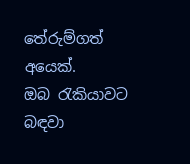තේරුම්ගත් අයෙක්. ඔබ ‍රැකියාවට බඳවා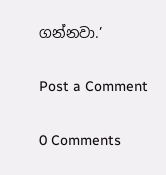ගන්නවා.’

Post a Comment

0 Comments